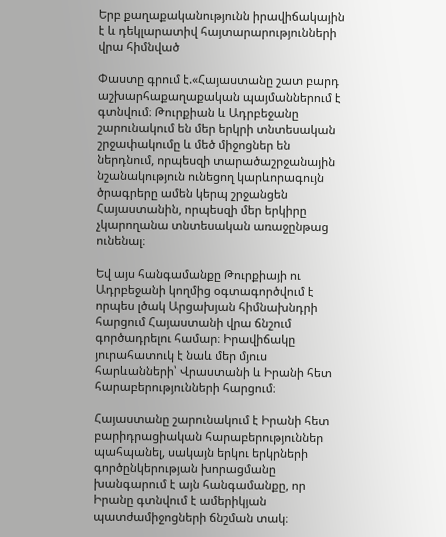Երբ քաղաքականությունն իրավիճակային է և դեկլարատիվ հայտարարությունների վրա հիմնված

Փաստը գրում է.«Հայաստանը շատ բարդ աշխարհաքաղաքական պայմաններում է գտնվում։ Թուրքիան և Ադրբեջանը շարունակում են մեր երկրի տնտեսական շրջափակումը և մեծ միջոցներ են ներդնում, որպեսզի տարածաշրջանային նշանակություն ունեցող կարևորագույն ծրագրերը ամեն կերպ շրջանցեն Հայաստանին, որպեսզի մեր երկիրը չկարողանա տնտեսական առաջընթաց ունենալ։

Եվ այս հանգամանքը Թուրքիայի ու Ադրբեջանի կողմից օգտագործվում է որպես լծակ Արցախյան հիմնախնդրի հարցում Հայաստանի վրա ճնշում գործադրելու համար։ Իրավիճակը յուրահատուկ է նաև մեր մյուս հարևանների՝ Վրաստանի և Իրանի հետ հարաբերությունների հարցում։

Հայաստանը շարունակում է Իրանի հետ բարիդրացիական հարաբերություններ պահպանել, սակայն երկու երկրների գործընկերության խորացմանը խանգարում է այն հանգամանքը, որ Իրանը գտնվում է ամերիկյան պատժամիջոցների ճնշման տակ։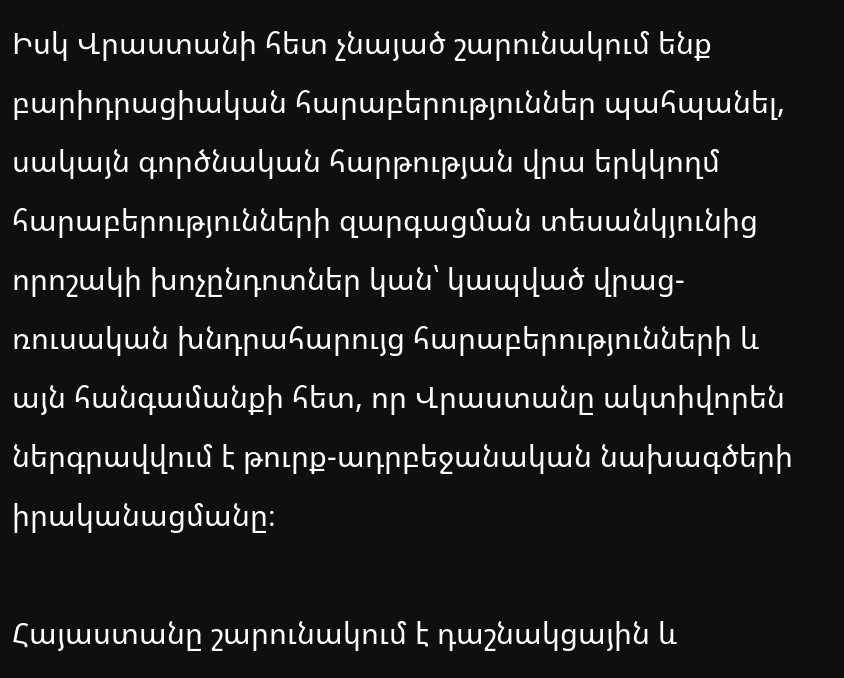Իսկ Վրաստանի հետ չնայած շարունակում ենք բարիդրացիական հարաբերություններ պահպանել, սակայն գործնական հարթության վրա երկկողմ հարաբերությունների զարգացման տեսանկյունից որոշակի խոչընդոտներ կան՝ կապված վրաց-ռուսական խնդրահարույց հարաբերությունների և այն հանգամանքի հետ, որ Վրաստանը ակտիվորեն ներգրավվում է թուրք-ադրբեջանական նախագծերի իրականացմանը։

Հայաստանը շարունակում է դաշնակցային և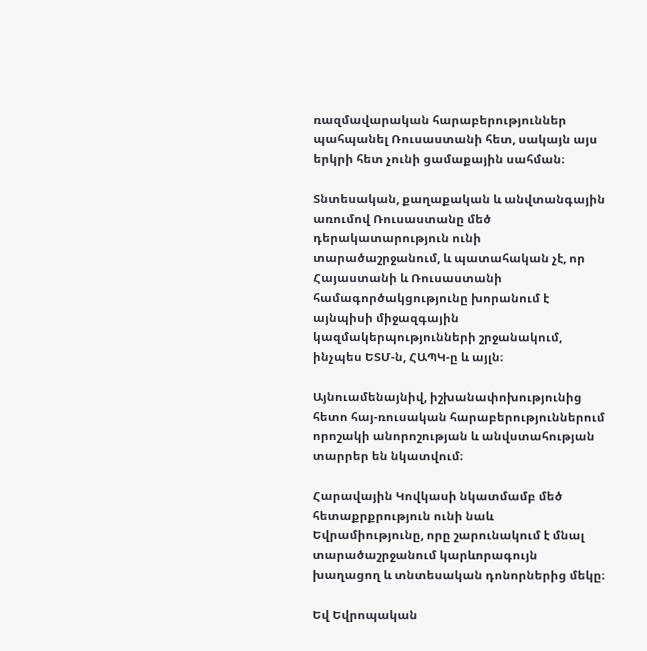ռազմավարական հարաբերություններ պահպանել Ռուսաստանի հետ, սակայն այս երկրի հետ չունի ցամաքային սահման։

Տնտեսական, քաղաքական և անվտանգային առումով Ռուսաստանը մեծ դերակատարություն ունի տարածաշրջանում, և պատահական չէ, որ Հայաստանի և Ռուսաստանի համագործակցությունը խորանում է այնպիսի միջազգային կազմակերպությունների շրջանակում, ինչպես ԵՏՄ-ն, ՀԱՊԿ-ը և այլն։

Այնուամենայնիվ, իշխանափոխությունից հետո հայ-ռուսական հարաբերություններում որոշակի անորոշության և անվստահության տարրեր են նկատվում։

Հարավային Կովկասի նկատմամբ մեծ հետաքրքրություն ունի նաև Եվրամիությունը, որը շարունակում է մնալ տարածաշրջանում կարևորագույն խաղացող և տնտեսական դոնորներից մեկը։

Եվ Եվրոպական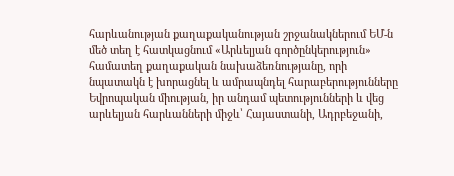հարևանության քաղաքականության շրջանակներում ԵՄ-ն մեծ տեղ է հատկացնում «Արևելյան գործընկերություն» համատեղ քաղաքական նախաձեռնությանը, որի նպատակն է խորացնել և ամրապնդել հարաբերությունները Եվրոպական միության, իր անդամ պետությունների և վեց արևելյան հարևանների միջև՝ Հայաստանի, Ադրբեջանի,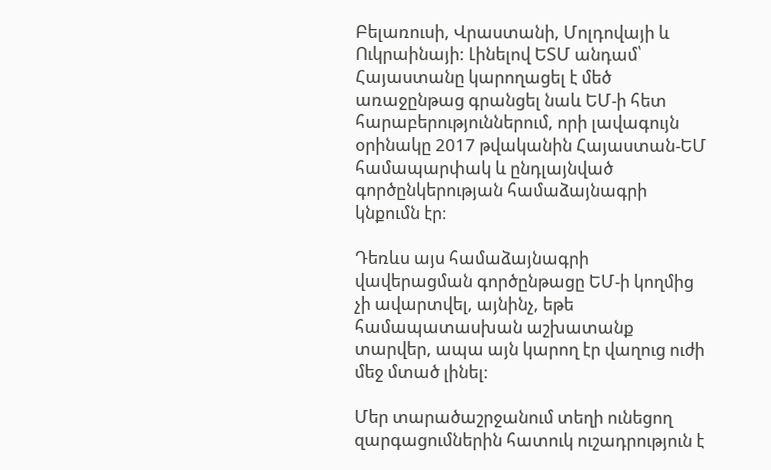Բելառուսի, Վրաստանի, Մոլդովայի և Ուկրաինայի: Լինելով ԵՏՄ անդամ՝ Հայաստանը կարողացել է մեծ առաջընթաց գրանցել նաև ԵՄ-ի հետ հարաբերություններում, որի լավագույն օրինակը 2017 թվականին Հայաստան-ԵՄ համապարփակ և ընդլայնված գործընկերության համաձայնագրի կնքումն էր։

Դեռևս այս համաձայնագրի վավերացման գործընթացը ԵՄ-ի կողմից չի ավարտվել, այնինչ, եթե համապատասխան աշխատանք տարվեր, ապա այն կարող էր վաղուց ուժի մեջ մտած լինել։

Մեր տարածաշրջանում տեղի ունեցող զարգացումներին հատուկ ուշադրություն է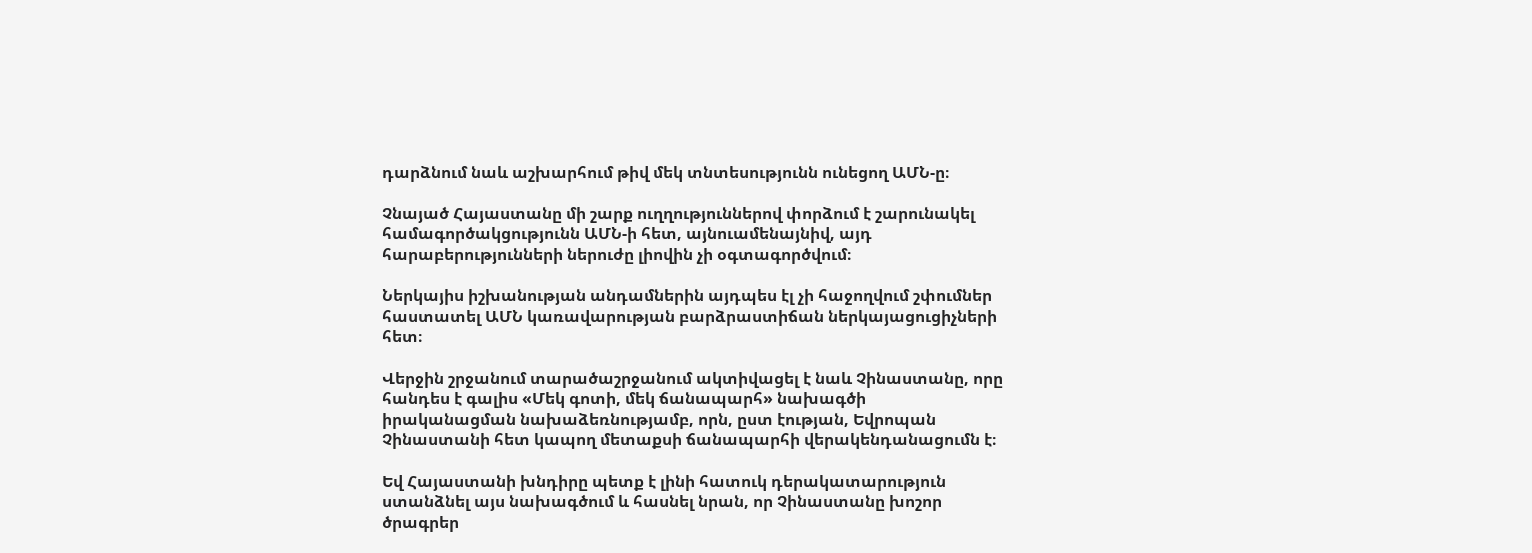դարձնում նաև աշխարհում թիվ մեկ տնտեսությունն ունեցող ԱՄՆ-ը։

Չնայած Հայաստանը մի շարք ուղղություններով փորձում է շարունակել համագործակցությունն ԱՄՆ-ի հետ, այնուամենայնիվ, այդ հարաբերությունների ներուժը լիովին չի օգտագործվում։

Ներկայիս իշխանության անդամներին այդպես էլ չի հաջողվում շփումներ հաստատել ԱՄՆ կառավարության բարձրաստիճան ներկայացուցիչների հետ։

Վերջին շրջանում տարածաշրջանում ակտիվացել է նաև Չինաստանը, որը հանդես է գալիս «Մեկ գոտի, մեկ ճանապարհ» նախագծի իրականացման նախաձեռնությամբ, որն, ըստ էության, Եվրոպան Չինաստանի հետ կապող մետաքսի ճանապարհի վերակենդանացումն է։

Եվ Հայաստանի խնդիրը պետք է լինի հատուկ դերակատարություն ստանձնել այս նախագծում և հասնել նրան, որ Չինաստանը խոշոր ծրագրեր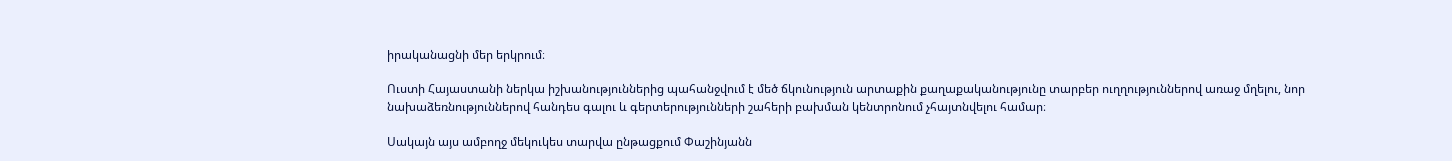իրականացնի մեր երկրում։

Ուստի Հայաստանի ներկա իշխանություններից պահանջվում է մեծ ճկունություն արտաքին քաղաքականությունը տարբեր ուղղություններով առաջ մղելու, նոր նախաձեռնություններով հանդես գալու և գերտերությունների շահերի բախման կենտրոնում չհայտնվելու համար։

Սակայն այս ամբողջ մեկուկես տարվա ընթացքում Փաշինյանն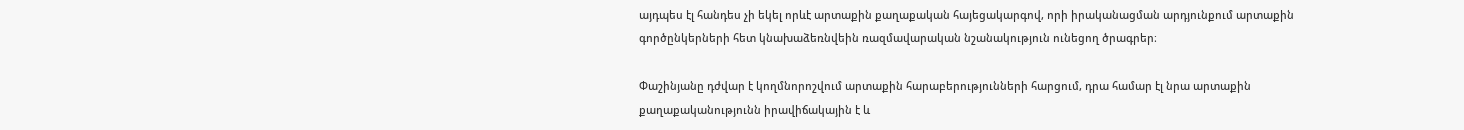այդպես էլ հանդես չի եկել որևէ արտաքին քաղաքական հայեցակարգով, որի իրականացման արդյունքում արտաքին գործընկերների հետ կնախաձեռնվեին ռազմավարական նշանակություն ունեցող ծրագրեր։

Փաշինյանը դժվար է կողմնորոշվում արտաքին հարաբերությունների հարցում, դրա համար էլ նրա արտաքին քաղաքականությունն իրավիճակային է և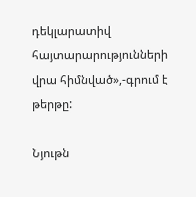դեկլարատիվ հայտարարությունների վրա հիմնված»,-գրում է թերթը:

Նյութն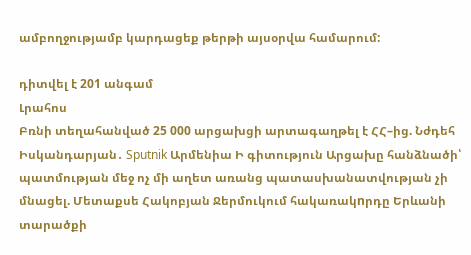ամբողջությամբ կարդացեք թերթի այսօրվա համարում:

դիտվել է 201 անգամ
Լրահոս
Բռնի տեղահանված 25 000 արցախցի արտագաղթել է ՀՀ–ից. Նժդեհ Իսկանդարյան․ Sputnik Արմենիա Ի գիտություն Արցախը հանձնածի՝ պատմության մեջ ոչ մի աղետ առանց պատասխանատվության չի մնացել. Մետաքսե Հակոբյան Ջերմուկում հակառակnրդը Երևանի տարածքի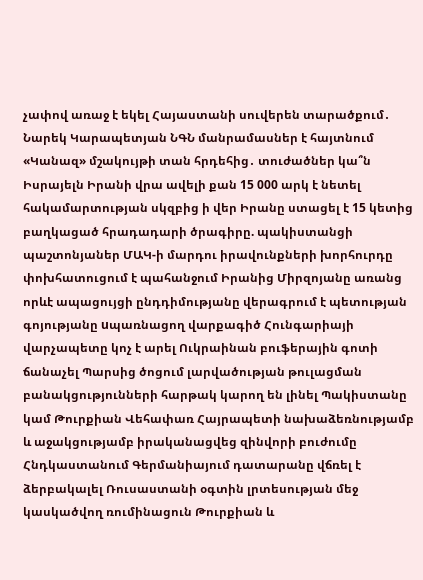չափով առաջ է եկել Հայաստանի սուվերեն տարածքում․ Նարեկ Կարապետյան ՆԳՆ մանրամասներ է հայտնում «Կանազ» մշակույթի տան հրդեհից․ տուժածներ կա՞ն Իսրայելն Իրանի վրա ավելի քան 15 000 արկ է նետել հակամարտության սկզբից ի վեր Իրանը ստացել է 15 կետից բաղկացած հրադադարի ծրագիրը. պակիստանցի պաշտոնյաներ ՄԱԿ-ի մարդու իրավունքների խորհուրդը փոխհատուցում է պահանջում Իրանից Միրզոյանը առանց որևէ ապացույցի ընդդիմությանը վերագրում է պետության գոյությանը uպառնացող վարքագիծ Հունգարիայի վարչապետը կոչ է արել Ուկրաինան բուֆերային գոտի ճանաչել Պարսից ծոցում լարվածության թուլացման բանակցությունների հարթակ կարող են լինել Պակիստանը կամ Թուրքիան Վեհափառ Հայրապետի նախաձեռնությամբ և աջակցությամբ իրականացվեց զինվորի բուժումը Հնդկաստանում Գերմանիայում դատարանը վճռել է ձերբակալել Ռուսաստանի օգտին լրտեսության մեջ կասկածվող ռումինացուն Թուրքիան և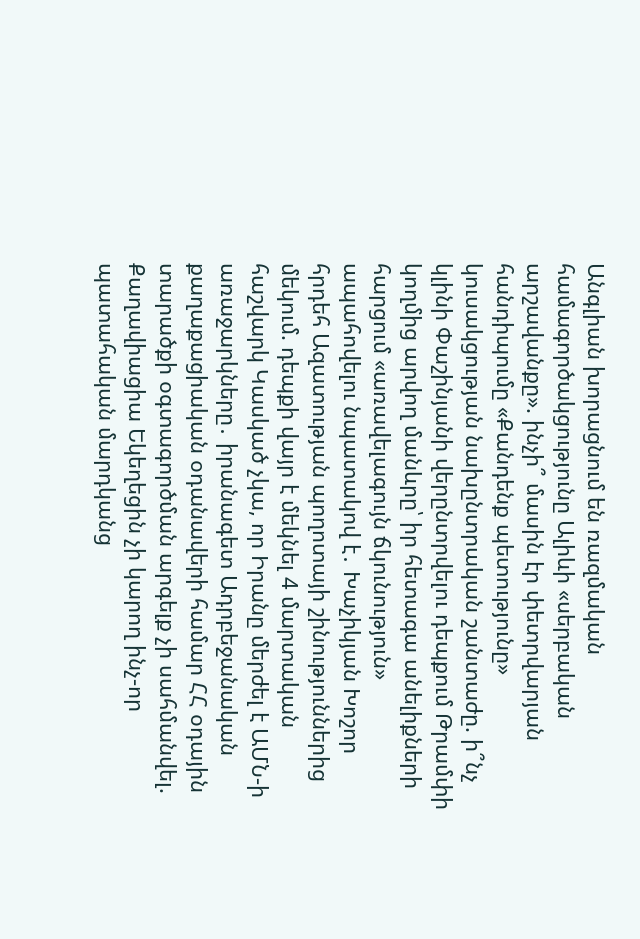Անգլիան խորացնում են ռազմական համագործակցությունը Ալիևի «սերբական արշավանքը». ինչի՞ մասին էր փետրվարյան հանդիպումը «Քանդենք պետությունը» կուսակցության նախընտրական շանտաժը. ի՞նչ կլինի Փաշինյանի վերընտրվելու դեպքում Թրամփի կողմից արվող մանևրը՝ իր հետագա անելիքների հարցում «առավելագույն ճկունություն» ապահովելու նպատակով է․ Խաչիկյան Խոշոր հրդեհ Ազատության պողոտայի շինություններից մեկում. դեպքի վայր է մեկնել 4 մարտական հաշվարկ Կասկած չկա, որ Իրանը մերժել է ԱՄՆ-ի առաջարկները․ իրանագետ Ադրբեջանական քաղաքացիական օդանավերի համար ՀՀ օդային տարածքի օգտագործման արգելք չի սահմանվել. Քաղավիացիա Եկեղեցին չի կարող ինչ-որ պատահական մարդկանց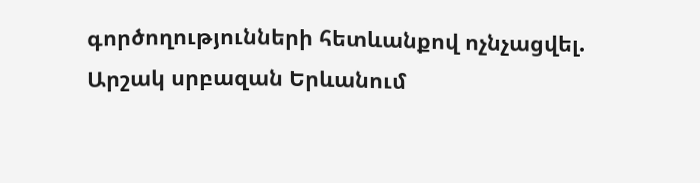գործողությունների հետևանքով ոչնչացվել. Արշակ սրբազան Երևանում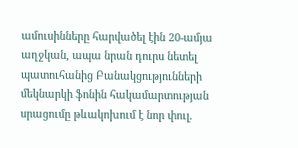ամուսինները հարվածել էին 20-ամյա աղջկան, ապա նրան դուրս նետել պատուհանից Բանակցությունների մեկնարկի ֆոնին հակամարտության սրացումը թևակոխում է նոր փուլ.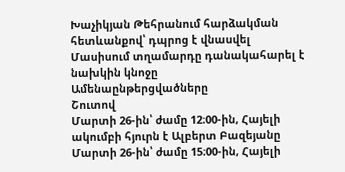Խաչիկյան Թեհրանում հարձակման հետևանքով՝ դպրոց է վնասվել Մասիսում տղամարդը դանակահարել է նախկին կնոջը
Ամենաընթերցվածները
Շուտով
Մարտի 26-ին՝ ժամը 12։00-ին, Հայելի ակումբի հյուրն է Ալբերտ Բազեյանը Մարտի 26-ին՝ ժամը 15։00-ին, Հայելի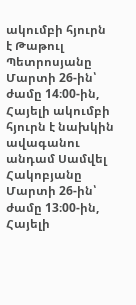ակումբի հյուրն է Թաթուլ Պետրոսյանը Մարտի 26-ին՝ ժամը 14։00-ին, Հայելի ակումբի հյուրն է նախկին ավագանու անդամ Սամվել Հակոբյանը Մարտի 26-ին՝ ժամը 13։00-ին, Հայելի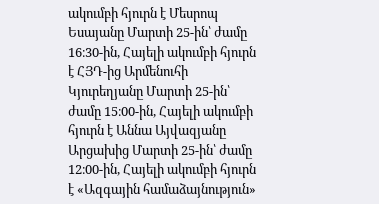ակումբի հյուրն է Մեսրոպ Եսայանը Մարտի 25-ին՝ ժամը 16։30-ին, Հայելի ակումբի հյուրն է ՀՅԴ-ից Արմենուհի Կյուրեղյանը Մարտի 25-ին՝ ժամը 15։00-ին, Հայելի ակումբի հյուրն է Աննա Այվազյանը Արցախից Մարտի 25-ին՝ ժամը 12։00-ին, Հայելի ակումբի հյուրն է «Ազգային համաձայնություն»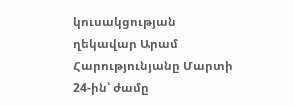կուսակցության ղեկավար Արամ Հարությունյանը Մարտի 24-ին՝ ժամը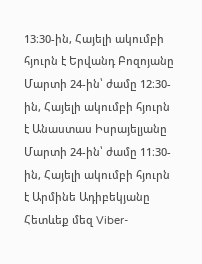13։30-ին, Հայելի ակումբի հյուրն է Երվանդ Բոզոյանը Մարտի 24-ին՝ ժամը 12։30-ին, Հայելի ակումբի հյուրն է Անաստաս Իսրայելյանը Մարտի 24-ին՝ ժամը 11։30-ին, Հայելի ակումբի հյուրն է Արմինե Ադիբեկյանը
Հետևեք մեզ Viber-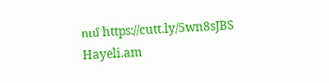ում https://cutt.ly/5wn8sJBS
Hayeli.am